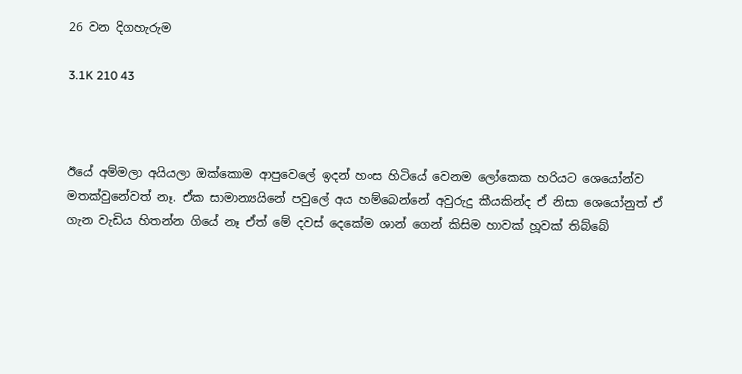26 වන දිගහැරුම

3.1K 210 43



ඊයේ අම්මලා අයියලා ඔක්කොම ආපුවෙලේ ඉදන් හංස හිටියේ වෙනම ලෝකෙක හරියට ශෙයෝන්ව මතක්වුනේවත් නෑ. ඒක සාමාන්‍යයිනේ පවුලේ අය හම්බෙන්නේ අවුරුදු කීයකින්ද ඒ නිසා ශෙයෝනුත් ඒ ගැන වැඩිය හිතන්න ගියේ නෑ ඒත් මේ දවස් දෙකේම ශාන් ගෙන් කිසිම හාවක් හූවක් තිබ්බේ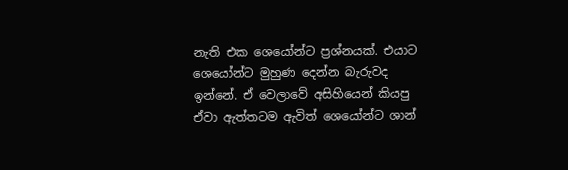නැති එක ශෙයෝන්ට ප්‍රශ්නයක්. එයාට ශෙයෝන්ට මුහුණ දෙන්න බැරුවද ඉන්නේ. ඒ වෙලාවේ අසිහියෙන් කියපු ඒවා ඇත්තටම ඇවිත් ශෙයෝන්ට ශාන්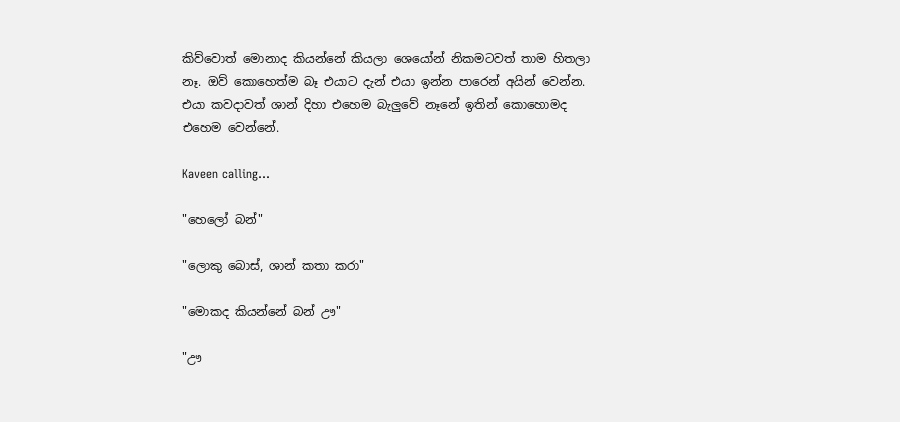කිව්වොත් මොනාද කියන්නේ කියලා ශෙයෝන් නිකමටවත් තාම හිතලා නෑ. ඔව් කොහෙත්ම බෑ එයාට දැන් එයා ඉන්න පාරෙන් අයින් වෙන්න. එයා කවදාවත් ශාන් දිහා එහෙම බැලුවේ නෑනේ ඉතින් කොහොමද එහෙම වෙන්නේ.

Kaveen calling...

"හෙලෝ බන්"

"ලොකු බොස්, ශාන් කතා කරා"

"මොකද කියන්නේ බන් ඌ"

"ඌ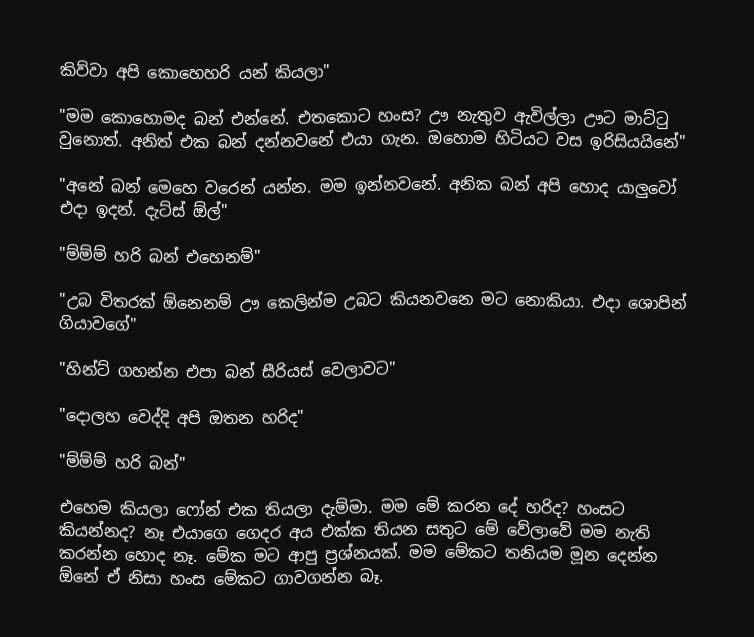කිව්වා අපි කොහෙහරි යන් කියලා"

"මම කොහොමද බන් එන්නේ. එතකොට හංස? ඌ නැතුව ඇවිල්ලා ඌට මාට්ටු වුනොත්. අනිත් එක බන් දන්නවනේ එයා ගැන. ඔහොම හිටියට වස ඉරිසියයිනේ"

"අනේ බන් මෙහෙ වරෙන් යන්න. මම ඉන්නවනේ. අනික බන් අපි හොද යාලුවෝ එදා ඉදන්. දැට්ස් ඕල්"

"ම්ම්ම් හරි බන් එහෙනම්"

"උබ විතරක් ඕනෙනම් ඌ කෙලින්ම උබට කියනවනෙ මට නොකියා. එදා ශොපින් ගියාවගේ"

"හින්ට් ගහන්න එපා බන් සීරියස් වෙලාවට"

"දොලහ වෙද්දි අපි ඔතන හරිද"

"ම්ම්ම් හරි බන්"

එහෙම කියලා ෆෝන් එක තියලා දැම්මා. මම මේ කරන දේ හරිද? හංසට කියන්නද? නෑ එයාගෙ ගෙදර අය එක්ක තියන සතුට මේ වේලාවේ මම නැති කරන්න හොද නෑ. මේක මට ආපු ප්‍රශ්නයක්. මම මේකට තනියම මූන දෙන්න ඕනේ ඒ නිසා හංස මේකට ගාවගන්න බෑ.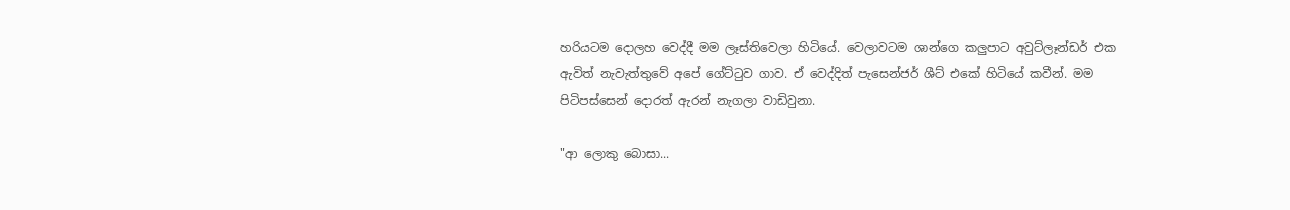හරියටම දොලහ වෙද්දී මම ලෑස්තිවෙලා හිටියේ. වෙලාවටම ශාන්ගෙ කලුපාට අවුට්ලෑන්ඩර් එක ඇවිත් නැවැත්තුවේ අපේ ගේට්ටුව ගාව. ඒ වෙද්දිත් පැසෙන්ජර් ශීට් එකේ හිටියේ කවීන්. මම පිටිපස්සෙන් දොරත් ඇරන් නැගලා වාඩිවුනා.

"ආ ලොකු බොසා...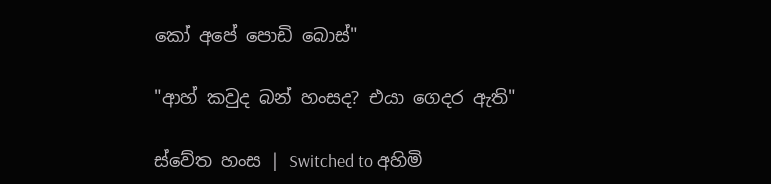කෝ අපේ පොඩි බොස්"

"ආහ් කවුද බන් හංසද? එයා ගෙදර ඇති"

ස්වේත හංස | Switched to අහිමි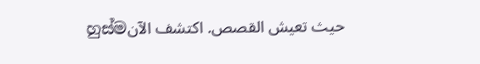හුස්මحيث تعيش القصص. اكتشف الآن